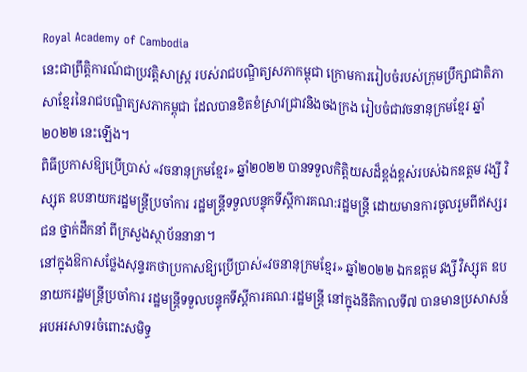Royal Academy of Cambodia
នេះជាព្រឹត្តិការណ៍ជាប្រវត្តិសាស្ត្រ របស់រាជបណ្ឌិត្យសភាកម្ពុជា ក្រោមការរៀបចំរបស់ក្រុមប្រឹក្សាជាតិភាសាខ្មែរនៃរាជបណ្ឌិត្យសភាកម្ពុជា ដែលបានខិតខំស្រាវជ្រាវនិងចងក្រង រៀបចំជាវចនានុក្រមខ្មែរ ឆ្នាំ២០២២ នេះឡើង។
ពិធីប្រកាសឱ្យប្រើប្រាស់ «វចនានុក្រមខ្មែរ» ឆ្នាំ២០២២ បានទទួលកិត្តិយសដ៏ខ្ពង់ខ្ពស់របស់ឯកឧត្ដម វង្សី វិស្សុត ឧបនាយករដ្ឋមន្ត្រីប្រចាំការ រដ្ឋមន្ត្រីទទួលបន្ទុកទីស្ដីការគណ:រដ្ឋមន្ត្រី ដោយមានការចូលរួមពីឥស្សរជន ថ្នាក់ដឹកនាំ ពីក្រសួងស្ថាប័ននានា។
នៅក្នុងឱកាសថ្លែងសុន្ទរកថាប្រកាសឱ្យប្រើប្រាស់«វចនានុក្រមខ្មែរ» ឆ្នាំ២០២២ ឯកឧត្ដម វង្សី វិស្សុត ឧបនាយករដ្ឋមន្ត្រីប្រចាំការ រដ្ឋមន្ត្រីទទួលបន្ទុកទីស្ដីការគណៈរដ្ឋមន្ត្រី នៅក្នុងនីតិកាលទី៧ បានមានប្រសាសន៍អបអរសាទរចំពោះសមិទ្ធ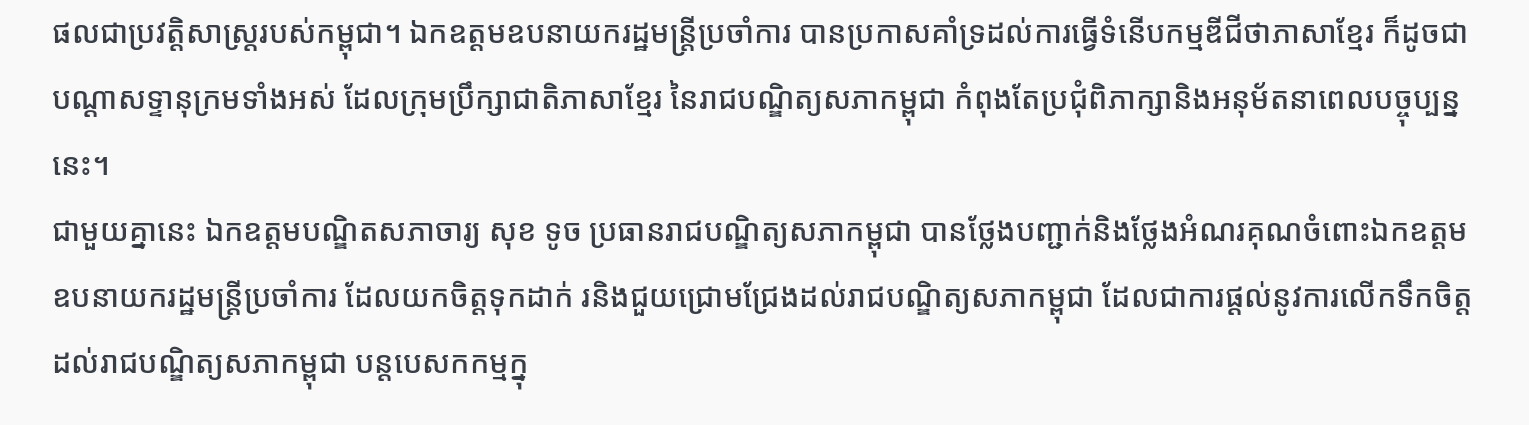ផលជាប្រវត្តិសាស្ត្ររបស់កម្ពុជា។ ឯកឧត្ដមឧបនាយករដ្ឋមន្ត្រីប្រចាំការ បានប្រកាសគាំទ្រដល់ការធ្វើទំនើបកម្មឌីជីថាភាសាខ្មែរ ក៏ដូចជាបណ្ដាសទ្ទានុក្រមទាំងអស់ ដែលក្រុមប្រឹក្សាជាតិភាសាខ្មែរ នៃរាជបណ្ឌិត្យសភាកម្ពុជា កំពុងតែប្រជុំពិភាក្សានិងអនុម័តនាពេលបច្ចុប្បន្ននេះ។
ជាមួយគ្នានេះ ឯកឧត្តមបណ្ឌិតសភាចារ្យ សុខ ទូច ប្រធានរាជបណ្ឌិត្យសភាកម្ពុជា បានថ្លែងបញ្ជាក់និងថ្លែងអំណរគុណចំពោះឯកឧត្ដមឧបនាយករដ្ឋមន្ត្រីប្រចាំការ ដែលយកចិត្តទុកដាក់ រនិងជួយជ្រោមជ្រែងដល់រាជបណ្ឌិត្យសភាកម្ពុជា ដែលជាការផ្ដល់នូវការលើកទឹកចិត្ត ដល់រាជបណ្ឌិត្យសភាកម្ពុជា បន្តបេសកកម្មក្នុ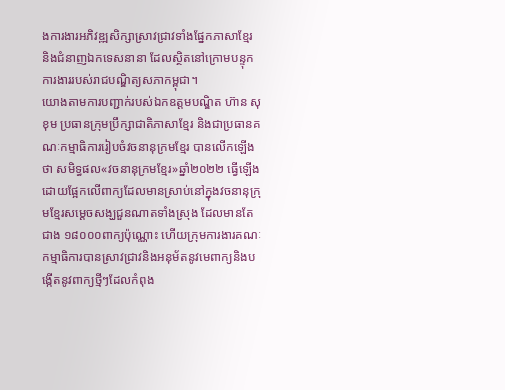ងការងារអភិវឌ្ឍសិក្សាស្រាវជ្រាវទាំងផ្នែកភាសាខ្មែរ និងជំនាញឯកទេសនានា ដែលស្ថិតនៅក្រោមបន្ទុកការងាររបស់រាជបណ្ឌិត្យសភាកម្ពុជា។
យោងតាមការបញ្ជាក់របស់ឯកឧត្តមបណ្ឌិត ហ៊ាន សុខុម ប្រធានក្រុមប្រឹក្សាជាតិភាសាខ្មែរ និងជាប្រធានគណៈកម្មាធិការរៀបចំវចនានុក្រមខ្មែរ បានលើកឡើងថា សមិទ្ធផល«វចនានុក្រមខ្មែរ»ឆ្នាំ២០២២ ធ្វើឡើងដោយផ្អែកលើពាក្យដែលមានស្រាប់នៅក្នុងវចនានុក្រុមខ្មែរសម្ដេចសង្ឃជួនណាតទាំងស្រុង ដែលមានតែជាង ១៨០០០ពាក្យប៉ុណ្ណោះ ហើយក្រុមការងារគណៈកម្មាធិការបានស្រាវជ្រាវនិងអនុម័តនូវមេពាក្យនិងបង្កើតនូវពាក្យថ្មីៗដែលកំពុង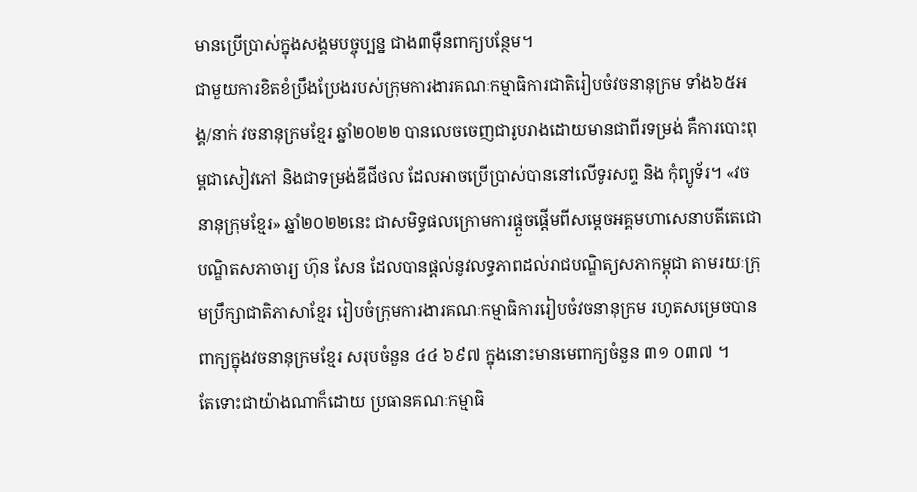មានប្រើប្រាស់ក្នុងសង្គមបច្ចុប្បន្ន ជាង៣ម៉ឺនពាក្យបន្ថែម។
ជាមួយការខិតខំប្រឹងប្រែងរបស់ក្រុមការងារគណៈកម្មាធិការជាតិរៀបចំវចនានុក្រម ទាំង៦៥អង្គ/នាក់ វចនានុក្រមខ្មែរ ឆ្នាំ២០២២ បានលេចចេញជារូបរាងដោយមានជាពីរទម្រង់ គឺការបោះពុម្ពជាសៀវភៅ និងជាទម្រង់ឌីជីថល ដែលអាចប្រើប្រាស់បាននៅលើទូរសព្ទ និង កុំព្យូទ័រ។ «វចនានុក្រុមខ្មែរ» ឆ្នាំ២០២២នេះ ជាសមិទ្ធផលក្រោមការផ្ដួចផ្ដើមពីសម្ដេចអគ្គមហាសេនាបតីតេជោ បណ្ឌិតសភាចារ្យ ហ៊ុន សែន ដែលបានផ្ដល់នូវលទ្ធភាពដល់រាជបណ្ឌិត្យសភាកម្ពុជា តាមរយៈក្រុមប្រឹក្សាជាតិភាសាខ្មែរ រៀបចំក្រុមការងារគណៈកម្មាធិការរៀបចំវចនានុក្រម រហូតសម្រេចបានពាក្យក្នុងវចនានុក្រមខ្មែរ សរុបចំនួន ៤៤ ៦៩៧ ក្នុងនោះមានមេពាក្យចំនួន ៣១ ០៣៧ ។
តែទោះជាយ៉ាងណាក៏ដោយ ប្រធានគណៈកម្មាធិ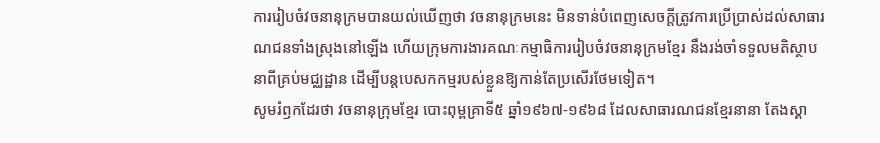ការរៀបចំវចនានុក្រមបានយល់ឃើញថា វចនានុក្រមនេះ មិនទាន់បំពេញសេចក្ដីត្រូវការប្រើប្រាស់ដល់សាធារណជនទាំងស្រុងនៅឡើង ហើយក្រុមការងារគណៈកម្មាធិការរៀបចំវចនានុក្រមខ្មែរ នឹងរង់ចាំទទួលមតិស្ថាបនាពីគ្រប់មជ្ឈដ្ឋាន ដើម្បីបន្តបេសកកម្មរបស់ខ្លួនឱ្យកាន់តែប្រសើរថែមទៀត។
សូមរំឭកដែរថា វចនានុក្រុមខ្មែរ បោះពុម្ពគ្រាទី៥ ឆ្នាំ១៩៦៧-១៩៦៨ ដែលសាធារណជនខ្មែរនានា តែងស្គា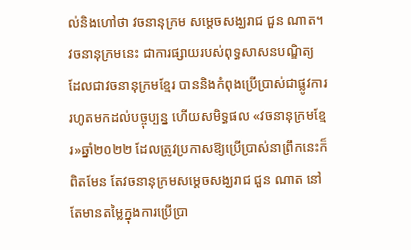ល់និងហៅថា វចនានុក្រម សម្ដេចសង្ឃរាជ ជួន ណាត។ វចនានុក្រមនេះ ជាការផ្សាយរបស់ពុទ្ធសាសនបណ្ឌិត្យ ដែលជាវចនានុក្រមខ្មែរ បាននិងកំពុងប្រើប្រាស់ជាផ្លូវការរហូតមកដល់បច្ចុប្បន្ន ហើយសមិទ្ធផល «វចនានុក្រមខ្មែរ»ឆ្នាំ២០២២ ដែលត្រូវប្រកាសឱ្យប្រើប្រាស់នាព្រឹកនេះក៏ពិតមែន តែវចនានុក្រមសម្ដេចសង្ឃរាជ ជួន ណាត នៅតែមានតម្លៃក្នុងការប្រើប្រា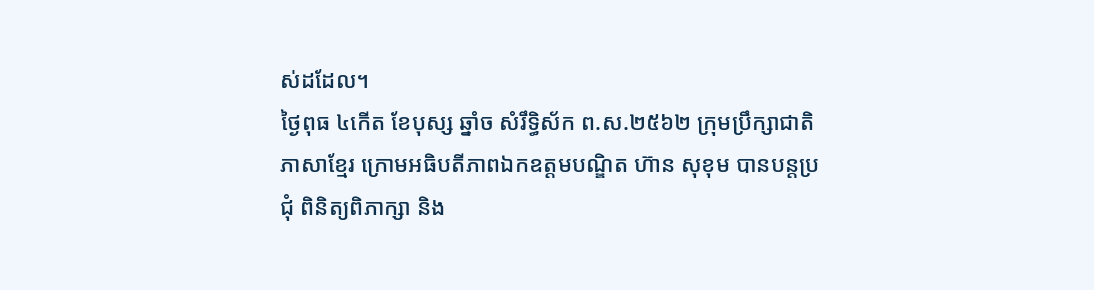ស់ដដែល។
ថ្ងៃពុធ ៤កើត ខែបុស្ស ឆ្នាំច សំរឹទ្ធិស័ក ព.ស.២៥៦២ ក្រុមប្រឹក្សាជាតិភាសាខ្មែរ ក្រោមអធិបតីភាពឯកឧត្តមបណ្ឌិត ហ៊ាន សុខុម បានបន្តប្រជុំ ពិនិត្យពិភាក្សា និង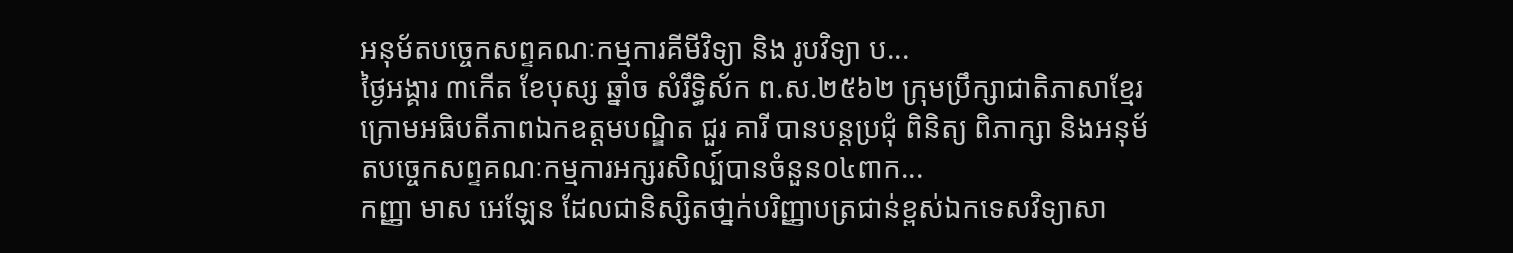អនុម័តបច្ចេកសព្ទគណៈកម្មការគីមីវិទ្យា និង រូបវិទ្យា ប...
ថ្ងៃអង្គារ ៣កើត ខែបុស្ស ឆ្នាំច សំរឹទ្ធិស័ក ព.ស.២៥៦២ ក្រុមប្រឹក្សាជាតិភាសាខ្មែរ ក្រោមអធិបតីភាពឯកឧត្តមបណ្ឌិត ជួរ គារី បានបន្តប្រជុំ ពិនិត្យ ពិភាក្សា និងអនុម័តបច្ចេកសព្ទគណៈកម្មការអក្សរសិល្ប៍បានចំនួន០៤ពាក...
កញ្ញា មាស អេឡែន ដែលជានិស្សិតថា្នក់បរិញ្ញាបត្រជាន់ខ្ពស់ឯកទេសវិទ្យាសា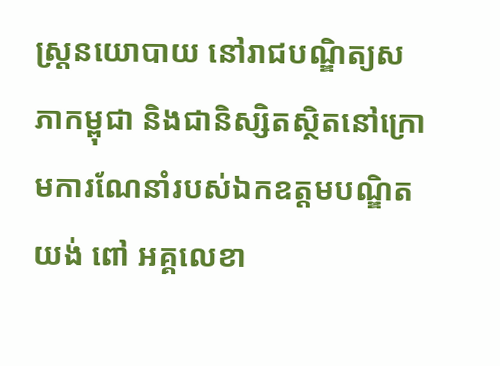ស្ត្រនយោបាយ នៅរាជបណ្ឌិត្យសភាកម្ពុជា និងជានិស្សិតស្ថិតនៅក្រោមការណែនាំរបស់ឯកឧត្តមបណ្ឌិត យង់ ពៅ អគ្គលេខា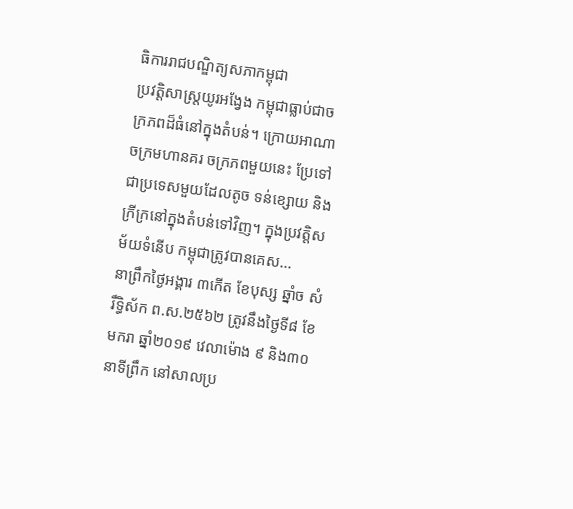ធិការរាជបណ្ឌិត្យសភាកម្ពុជា
ប្រវត្តិសាស្ត្រយូរអង្វែង កម្ពុជាធ្លាប់ជាចក្រភពដ៏ធំនៅក្នុងតំបន់។ ក្រោយអាណាចក្រមហានគរ ចក្រភពមួយនេះ ប្រែទៅជាប្រទេសមួយដែលតូច ទន់ខ្សោយ និងក្រីក្រនៅក្នុងតំបន់ទៅវិញ។ ក្នុងប្រវត្តិសម័យទំនើប កម្ពុជាត្រូវបានគេស...
នាព្រឹកថ្ងៃអង្គារ ៣កើត ខែបុស្ស ឆ្នាំច សំរឹទ្ធិស័ក ព.ស.២៥៦២ ត្រូវនឹងថ្ងៃទី៨ ខែមករា ឆ្នាំ២០១៩ វេលាម៉ោង ៩ និង៣០នាទីព្រឹក នៅសាលប្រ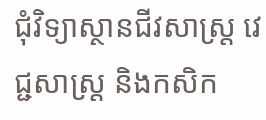ជុំវិទ្យាស្ថានជីវសាស្ត្រ វេជ្ជសាស្ត្រ និងកសិក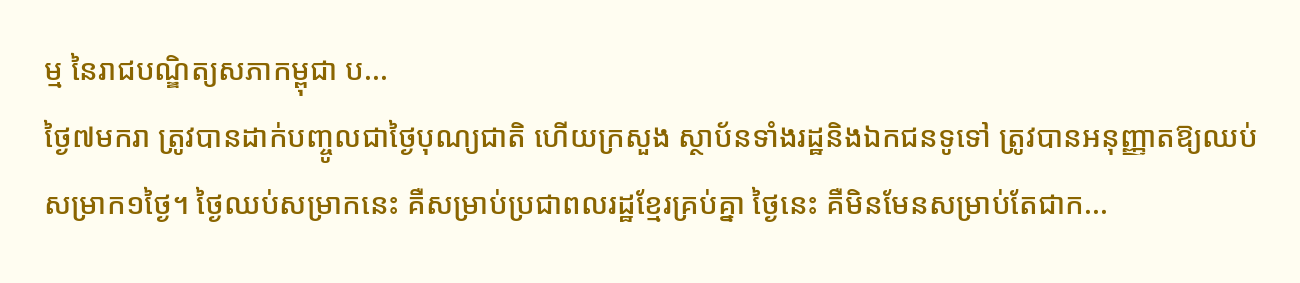ម្ម នៃរាជបណ្ឌិត្យសភាកម្ពុជា ប...
ថ្ងៃ៧មករា ត្រូវបានដាក់បញ្ចូលជាថ្ងៃបុណ្យជាតិ ហើយក្រសួង ស្ថាប័នទាំងរដ្ឋនិងឯកជនទូទៅ ត្រូវបានអនុញ្ញាតឱ្យឈប់សម្រាក១ថ្ងៃ។ ថ្ងៃឈប់សម្រាកនេះ គឺសម្រាប់ប្រជាពលរដ្ឋខ្មែរគ្រប់គ្នា ថ្ងៃនេះ គឺមិនមែនសម្រាប់តែជាក...